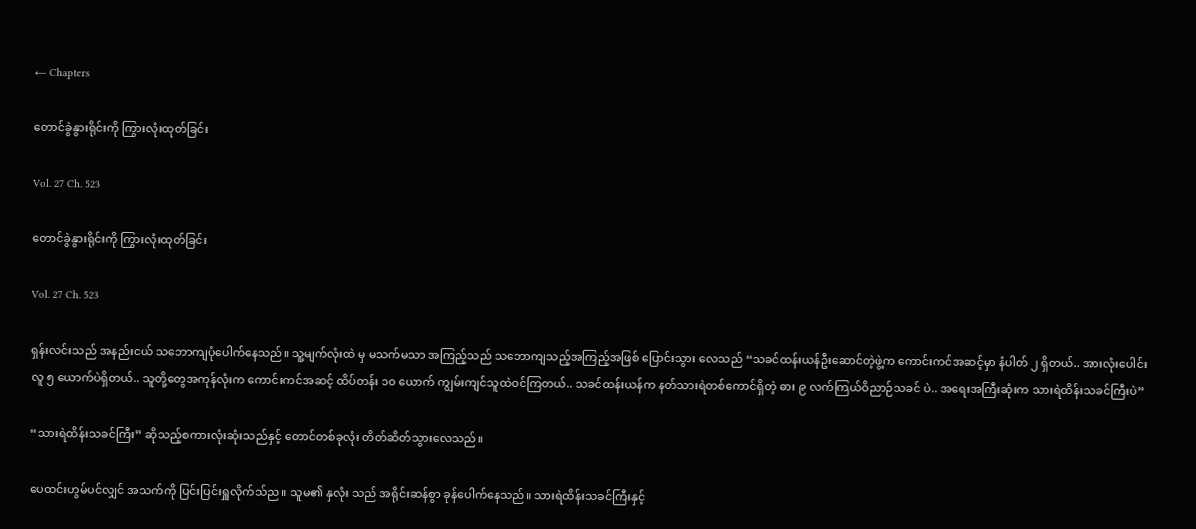← Chapters

တောင်ခွဲနွားရိုင်းကို ကြွားလုံးထုတ်ခြင်း

Vol. 27 Ch. 523

တောင်ခွဲနွားရိုင်းကို ကြွားလုံးထုတ်ခြင်း

Vol. 27 Ch. 523

ရှန်းလင်းသည် အနည်းငယ် သဘောကျပုံပေါက်နေသည်။ သူ့မျက်လုံးထဲ မှ မသက်မသာ အကြည့်သည် သဘောကျသည့်အကြည့်အဖြစ် ပြောင်းသွား လေသည် “သခင်ထန်းယန်ဦးဆောင်တဲ့ဖွဲ့က ကောင်းကင်အဆင့်မှာ နံပါတ် ၂ ရှိတယ်.. အားလုံးပေါင်း လူ ၅ ယောက်ပဲရှိတယ်.. သူတို့တွေအကုန်လုံးက ကောင်းကင်အဆင့် ထိပ်တန်း ၁၀ ယောက် ကျွမ်းကျင်သူထဲဝင်ကြတယ်.. သခင်ထန်းယန်က နတ်သားရဲတစ်ကောင်ရှိတဲ့ ဓား ၉ လက်ကြယ်ဝိညာဉ်သခင် ပဲ.. အရေးအကြီးဆုံးက သားရဲထိန်းသခင်ကြီးပဲ”

“သားရဲထိန်းသခင်ကြီး” ဆိုသည့်စကားလုံးဆုံးသည်နှင့် တောင်တစ်ခုလုံး တိတ်ဆိတ်သွားလေသည်။

ပေထင်းဟွမ်ပင်လျှင် အသက်ကို ပြင်းပြင်းရှူလိုက်သ်ည။ သူမ၏ နှလုံး သည် အရိုင်းဆန်စွာ ခုန်ပေါက်နေသည်။ သားရဲထိန်းသခင်ကြီးနှင့်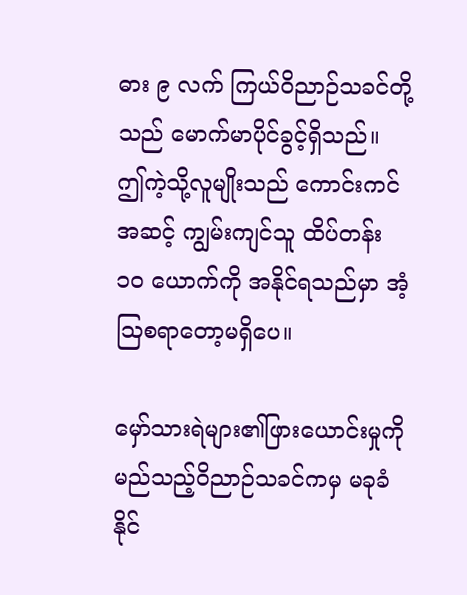ဓား ၉ လက် ကြယ်ဝိညာဉ်သခင်တို့သည် မောက်မာပိုင်ခွင့်ရှိသည်။ ဤကဲ့သို့လူမျိုးသည် ကောင်းကင်အဆင့် ကျွမ်းကျင်သူ ထိပ်တန်း ၁၀ ယောက်ကို အနိုင်ရသည်မှာ အံ့ဩစရာတော့မရှိပေ။

မှော်သားရဲများ၏ဖြားယောင်းမှုကို မည်သည့်ဝိညာဉ်သခင်ကမှ မခုခံနိုင်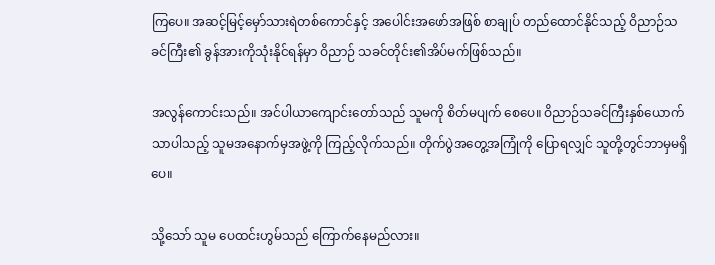ကြပေ။ အဆင့်မြင့်မှော်သားရဲတစ်ကောင်နှင့် အပေါင်းအဖော်အဖြစ် စာချုပ် တည်ထောင်နိုင်သည့် ဝိညာဉ်သခင်ကြီး၏ ခွန်အားကိုသုံးနိုင်ရန်မှာ ဝိညာဉ် သခင်တိုင်း၏အိပ်မက်ဖြစ်သည်။

အလွန်ကောင်းသည်။ အင်ပါယာကျောင်းတော်သည် သူမကို စိတ်မပျက် စေပေ။ ဝိညာဉ်သခင်ကြီးနှစ်ယောက်သာပါသည့် သူမအနောက်မှအဖွဲ့ကို ကြည့်လိုက်သည်။ တိုက်ပွဲအတွေ့အကြုံကို ပြောရလျှင် သူတို့တွင်ဘာမှမရှိပေ။

သို့သော် သူမ ပေထင်းဟွမ်သည် ကြောက်နေမည်လား။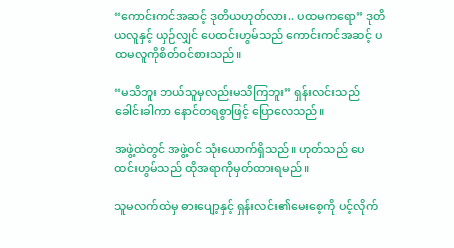“ကောင်းကင်အဆင့် ဒုတိယဟုတ်လား.. ပထမကရော” ဒုတိယလူနှင့် ယှဉ်လျှင် ပေထင်းဟွမ်သည် ကောင်းကင်အဆင့် ပထမလူကိုစိတ်ဝင်စားသည်။

“မသိဘူး ဘယ်သူမှလည်းမသိကြဘူး” ရှန်းလင်းသည် ခေါင်းခါကာ နောင်တရစွာဖြင့် ပြောလေသည်။

အဖွဲ့ထဲတွင် အဖွဲ့ဝင် သုံးယောက်ရှိသည်။ ဟုတ်သည် ပေထင်းဟွမ်သည် ထိုအရာကိုမှတ်ထားရမည်။

သူမလက်ထဲမှ ဓားပျော့နှင့် ရှန်းလင်း၏မေးစေ့ကို ပင့်လိုက်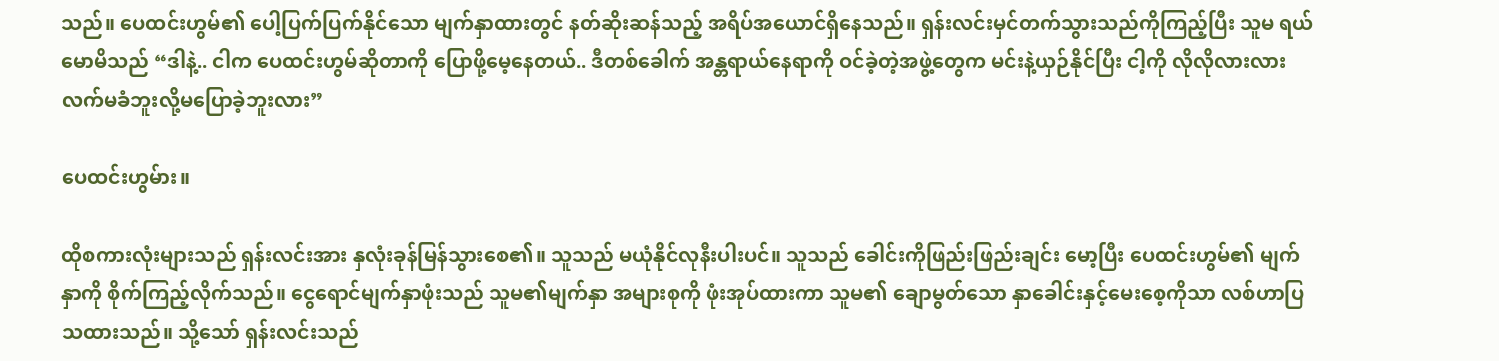သည်။ ပေထင်းဟွမ်၏ ပေါ့ပြက်ပြက်နိုင်သော မျက်နှာထားတွင် နတ်ဆိုးဆန်သည့် အရိပ်အယောင်ရှိနေသည်။ ရှန်းလင်းမှင်တက်သွားသည်ကိုကြည့်ပြီး သူမ ရယ်မောမိသည် “ဒါနဲ့.. ငါက ပေထင်းဟွမ်ဆိုတာကို ပြောဖို့မေ့နေတယ်.. ဒီတစ်ခေါက် အန္တရာယ်နေရာကို ဝင်ခဲ့တဲ့အဖွဲ့တွေက မင်းနဲ့ယှဉ်နိုင်ပြီး ငါ့ကို လိုလိုလားလားလက်မခံဘူးလို့မပြောခဲ့ဘူးလား”

ပေထင်းဟွမ်ား။

ထိုစကားလုံးများသည် ရှန်းလင်းအား နှလုံးခုန်မြန်သွားစေ၏။ သူသည် မယုံနိုင်လုနီးပါးပင်။ သူသည် ခေါင်းကိုဖြည်းဖြည်းချင်း မော့ပြီး ပေထင်းဟွမ်၏ မျက်နှာကို စိုက်ကြည့်လိုက်သည်။ ငွေရောင်မျက်နှာဖုံးသည် သူမ၏မျက်နှာ အများစုကို ဖုံးအုပ်ထားကာ သူမ၏ ချောမွတ်သော နှာခေါင်းနှင့်မေးစေ့ကိုသာ လစ်ဟာပြသထားသည်။ သို့သော် ရှန်းလင်းသည်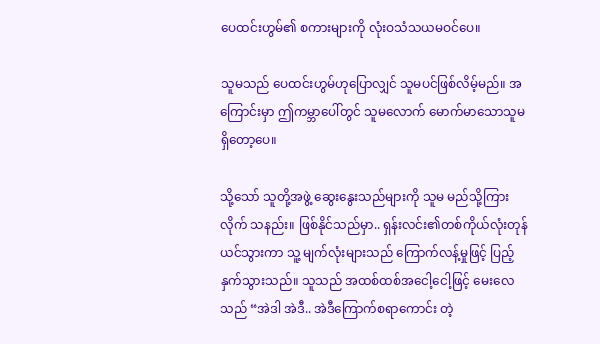ပေထင်းဟွမ်၏ စကားများကို လုံးဝသံသယမဝင်ပေ။

သူမသည် ပေထင်းဟွမ်ဟုပြောလျှင် သူမပင်ဖြစ်လိမ့်မည်။ အကြောင်းမှာ ဤကမ္ဘာပေါ်တွင် သူမလောက် မောက်မာသောသူမရှိတော့ပေ။

သို့သော် သူတို့အဖွဲ့ ဆွေးနွေးသည်များကို သူမ မည်သို့ကြားလိုက် သနည်း။ ဖြစ်နိုင်သည်မှာ.. ရှန်းလင်း၏တစ်ကိုယ်လုံးတုန်ယင်သွားကာ သူ့ မျက်လုံးများသည် ကြောက်လန့်မှုဖြင့် ပြည့်နှက်သွားသည်။ သူသည် အထစ်ထစ်အငေါ့ငေါ့ဖြင့် မေးလေသည် “အဲဒါ အဲဒီ.. အဲဒီကြောက်စရာကောင်း တဲ့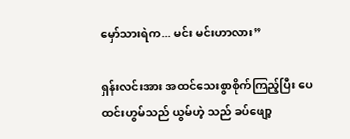မှော်သားရဲက... မင်း မင်းဟာလား”

ရှန်းလင်းအား အထင်သေးစွာစိုက်ကြည့်ပြီး ပေထင်းဟွမ်သည် ယွမ်ဟဲ့ သည် ခပ်ဖျော့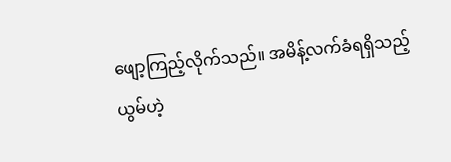ဖျော့ကြည့်လိုက်သည်။ အမိန့်လက်ခံရရှိသည့် ယွမ်ဟဲ့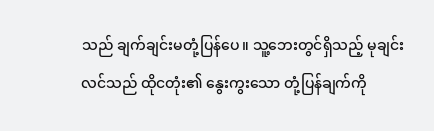သည် ချက်ချင်းမတုံ့ပြန်ပေ။ သူ့ဘေးတွင်ရှိသည့် မုချင်းလင်သည် ထိုငတုံး၏ နွေးကွးသော တုံ့ပြန်ချက်ကို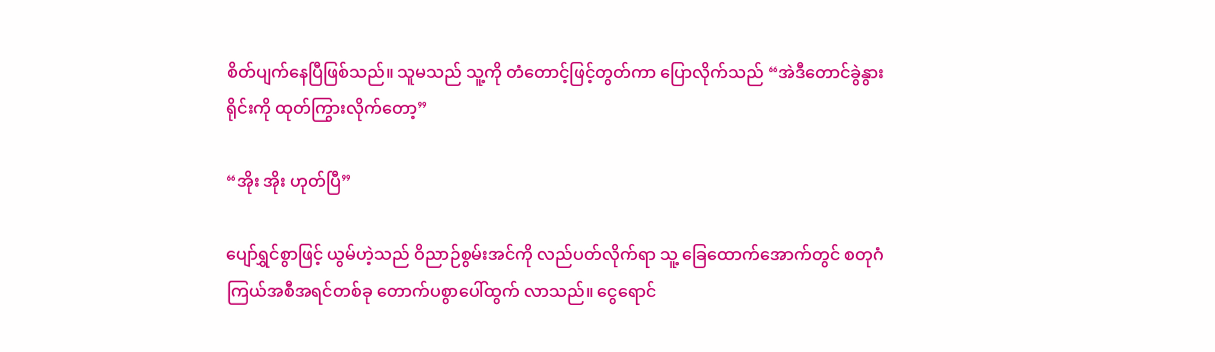စိတ်ပျက်နေပြီဖြစ်သည်။ သူမသည် သူ့ကို တံတောင့်ဖြင့်တွတ်ကာ ပြောလိုက်သည် “အဲဒီတောင်ခွဲနွားရိုင်းကို ထုတ်ကြွားလိုက်တော့”

“အိုး အိုး ဟုတ်ပြီ”

ပျော်ရွှင်စွာဖြင့် ယွမ်ဟဲ့သည် ဝိညာဉ်စွမ်းအင်ကို လည်ပတ်လိုက်ရာ သူ့ ခြေထောက်အောက်တွင် စတုဂံကြယ်အစီအရင်တစ်ခု တောက်ပစွာပေါ်ထွက် လာသည်။ ငွေရောင်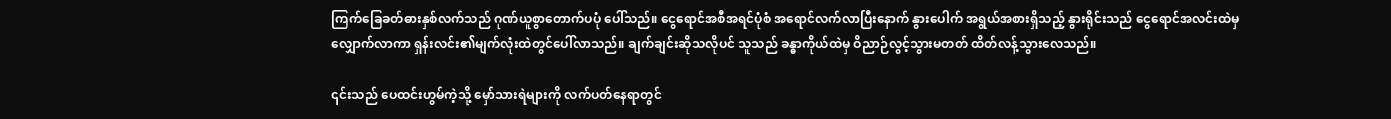ကြက်ခြေခတ်ဓားနှစ်လက်သည် ဂုဏ်ယူစွာတောက်ပပုံ ပေါ်သည်။ ငွေရောင်အစီအရင်ပုံစံ အရောင်လက်လာပြီးနောက် နွားပေါက် အရွယ်အစားရှိသည့် နွားရိုင်းသည် ငွေရောင်အလင်းထဲမှ လျှောက်လာကာ ရှန်းလင်း၏မျက်လုံးထဲတွင်ပေါ်လာသည်။ ချက်ချင်းဆိုသလိုပင် သူသည် ခန္ဓာကိုယ်ထဲမှ ဝိညာဉ်လွင့်သွားမတတ် ထိတ်လန့်သွားလေသည်။

၎င်းသည် ပေထင်းဟွမ်ကဲ့သို့ မှော်သားရဲများကို လက်ပတ်နေရာတွင်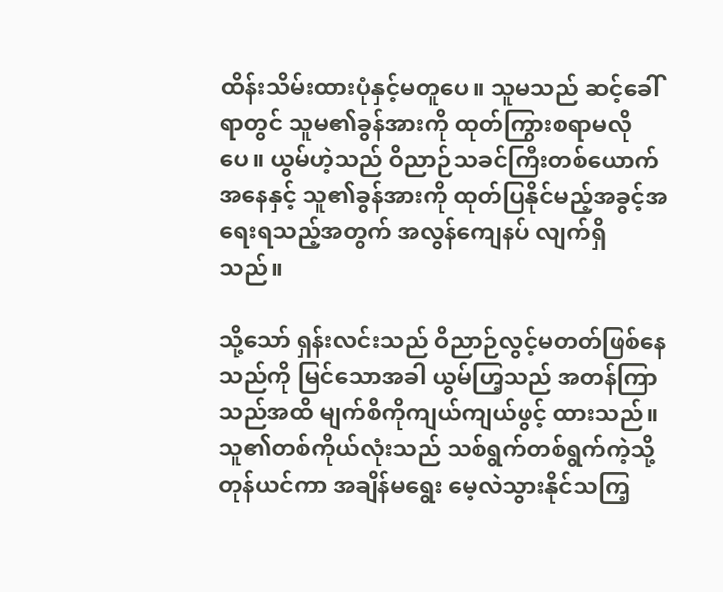ထိန်းသိမ်းထားပုံနှင့်မတူပေ။ သူမသည် ဆင့်ခေါ်ရာတွင် သူမ၏ခွန်အားကို ထုတ်ကြွားစရာမလိုပေ။ ယွမ်ဟဲ့သည် ဝိညာဉ်သခင်ကြီးတစ်ယောက်အနေနှင့် သူ၏ခွန်အားကို ထုတ်ပြနိုင်မည့်အခွင့်အရေးရသည့်အတွက် အလွန်ကျေနပ် လျက်ရှိသည်။

သို့သော် ရှန်းလင်းသည် ဝိညာဉ်လွင့်မတတ်ဖြစ်နေသည်ကို မြင်သောအခါ ယွမ်ဟြ့သည် အတန်ကြာသည်အထိ မျက်စိကိုကျယ်ကျယ်ဖွင့် ထားသည်။ သူ၏တစ်ကိုယ်လုံးသည် သစ်ရွက်တစ်ရွက်ကဲ့သို့ တုန်ယင်ကာ အချိန်မရွေး မေ့လဲသွားနိုင်သကြ့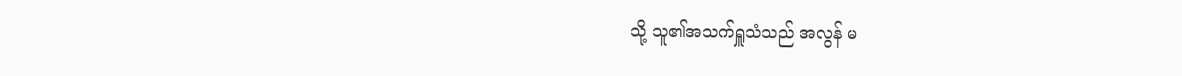သို့ သူ၏အသက်ရှူသံသည် အလွန် မ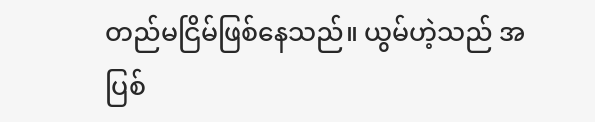တည်မငြိမ်ဖြစ်နေသည်။ ယွမ်ဟဲ့သည် အပြစ်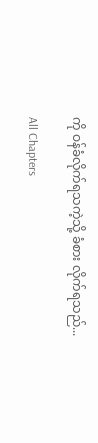ကို ဝန်ခံလိုက်ရသကဲ့သို့ ခံစား လိုက်ရသည်...

All Chapters